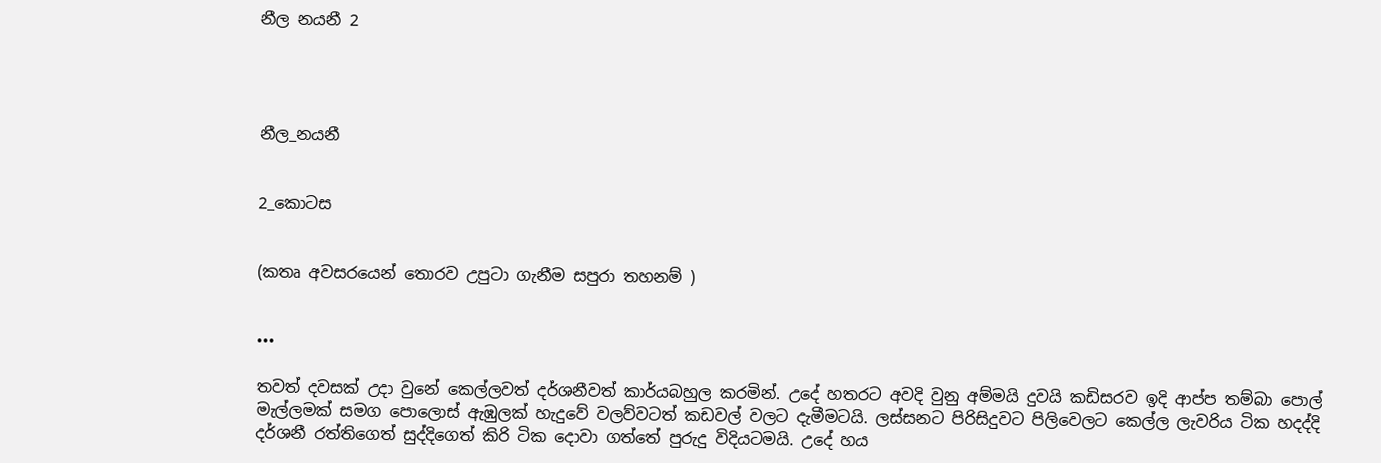නීල නයනී 2




නීල_නයනී


2_කොටස


(කතෘ අවසරයෙන් තොරව උපුටා ගැනීම සපුරා තහනම් )


•••

තවත් දවසක් උදා වුනේ කෙල්ලවත් දර්ශනීවත් කාර්යබහුල කරමින්. උදේ හතරට අවදි වුනු අම්මයි දුවයි කඩිසරව ඉදි ආප්ප තම්බා පොල් මැල්ලමක් සමග පොලොස් ඇඹුලක් හැදුවේ වලව්වටත් කඩවල් වලට දැමීමටයි. ලස්සනට පිරිසිදුවට පිලිවෙලට කෙල්ල ලැවරිය ටික හදද්දි දර්ශනී රත්තිගෙත් සුද්දිගෙත් කිරි ටික දොවා ගත්තේ පුරුදු විදියටමයි. උදේ හය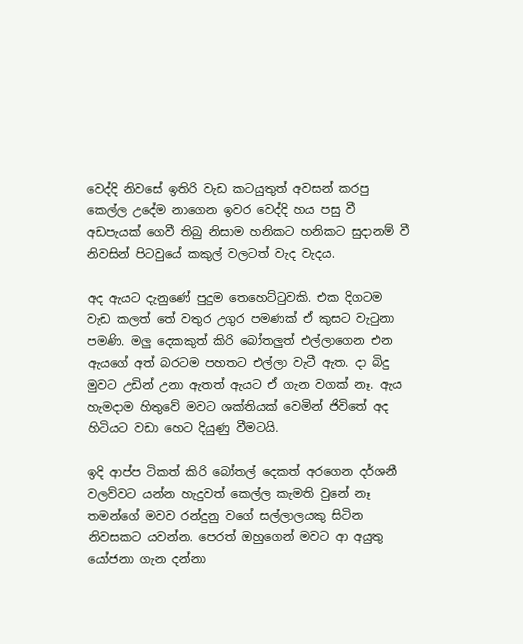වෙද්දි නිවසේ ඉතිරි වැඩ කටයුතුත් අවසන් කරපු කෙල්ල උදේම නාගෙන ඉවර වෙද්දි හය පසු වී අඩපැයක් ගෙවී තිබු නිසාම හනිකට හනිකට සුදානම් වී නිවසින් පිටවුයේ කකුල් වලටත් වැද වැදය.

අද ඇයට දැනුණේ පුදුම තෙහෙට්ටුවකි. එක දිගටම වැඩ කලත් තේ වතුර උගුර පමණක් ඒ කුසට වැටුනා පමණි. මලු දෙකකුත් කිරි බෝතලුත් එල්ලාගෙන එන ඇයගේ අත් බරටම පහතට එල්ලා වැටී ඇත. දා බිදු මුවට උඩින් උනා ඇතත් ඇයට ඒ ගැන වගක් නෑ. ඇය හැමදාම හිතුවේ මවට ශක්තියක් වෙමින් ජිවිතේ අද හිටියට වඩා හෙට දියුණු වීමටයි.

ඉදි ආප්ප ටිකත් කිරි බෝතල් දෙකත් අරගෙන දර්ශනී වලව්වට යන්න හැදුවත් කෙල්ල කැමති වුනේ නෑ තමන්ගේ මවව රන්දුනු වගේ සල්ලාලයකු සිටින නිවසකට යවන්න. පෙරත් ඔහුගෙන් මවට ආ අයුතු යෝජනා ගැන දන්නා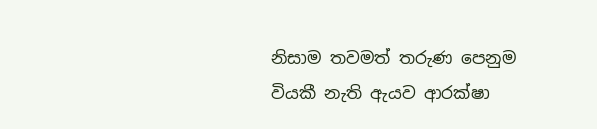නිසාම තවමත් තරුණ පෙනුම වියකී නැති ඇයව ආරක්ෂා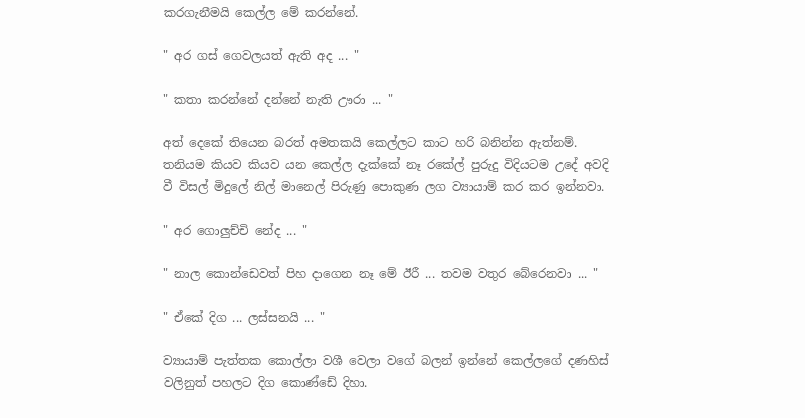කරගැනීමයි කෙල්ල මේ කරන්නේ.

" අර ගස් ගෙවලයත් ඇති අද ... "

" කතා කරන්නේ දන්නේ නැති ඌරා ... "

අත් දෙකේ තියෙන බරත් අමතකයි කෙල්ලට කාට හරි බනින්න ඇත්නම්. තනියම කියව කියව යන කෙල්ල දැක්කේ නෑ රකේල් පුරුදු විදියටම උදේ අවදි වී විසල් මිදුලේ නිල් මානෙල් පිරුණු පොකුණ ලග ව්‍යායාම් කර කර ඉන්නවා.

" අර ගොලුච්චි නේද ... "

" නාල කොන්ඩෙවත් පිහ දාගෙන නෑ මේ ඊරී ... තවම වතුර බේරෙනවා ... "

" ඒකේ දිග ... ලස්සනයි ... "

ව්‍යායාම් පැත්තක කොල්ලා වශී වෙලා වගේ බලන් ඉන්නේ කෙල්ලගේ දණහිස් වලිනුත් පහලට දිග කොණ්ඩේ දිහා.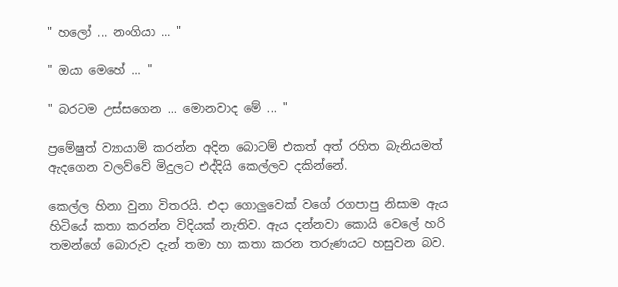" හලෝ ... නංගියා ... "

" ඔයා මෙහේ ... "

" බරටම උස්සගෙන ... මොනවාද මේ ... "

ප්‍රමේෂුත් ව්‍යායාම් කරන්න අදින බොටම් එකත් අත් රහිත බැනියමත් ඇදගෙන වලව්වේ මිදුලට එද්දියි කෙල්ලව දකින්නේ.

කෙල්ල හිනා වුනා විතරයි. එදා ගොලුවෙක් වගේ රගපාපු නිසාම ඇය හිටියේ කතා කරන්න විදියක් නැතිව. ඇය දන්නවා කොයි වෙලේ හරි තමන්ගේ බොරුව දැන් තමා හා කතා කරන තරුණයට හසුවන බව.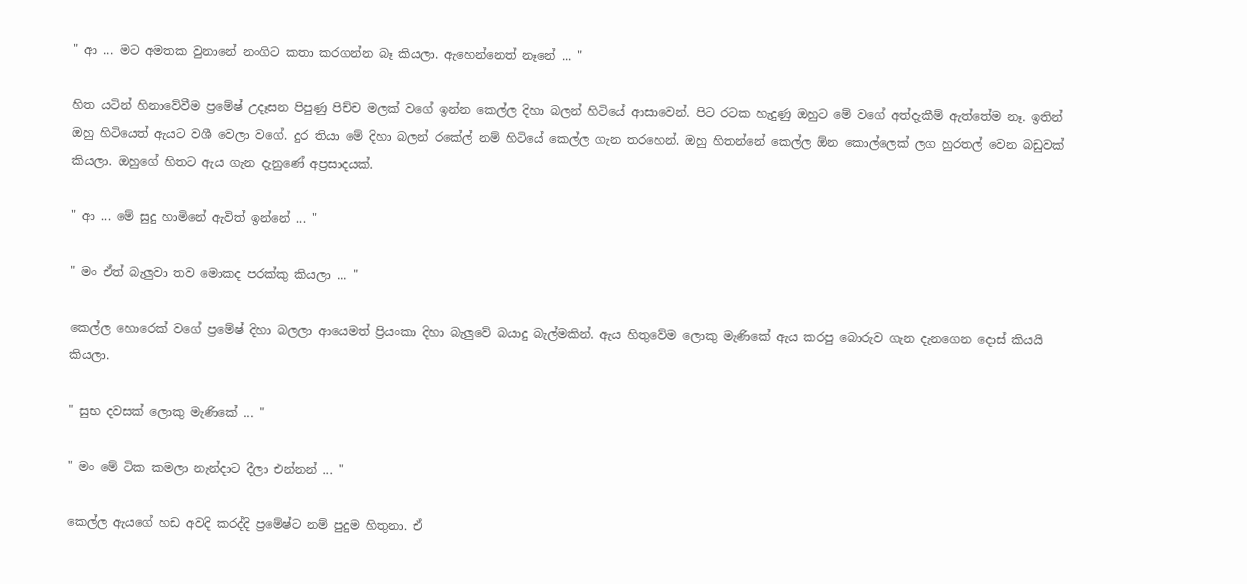" ආ ... මට අමතක වුනානේ නංගිට කතා කරගන්න බෑ කියලා. ඇහෙන්නෙත් නෑනේ ... "

හිත යටින් හිනාවේවීම ප්‍රමේෂ් උදෑසන පිපුණු පිච්ච මලක් වගේ ඉන්න කෙල්ල දිහා බලන් හිටියේ ආසාවෙන්. පිට රටක හැදුණු ඔහුට මේ වගේ අත්දැකීම් ඇත්තේම නෑ. ඉතින් ඔහු හිටියෙත් ඇයට වශී වෙලා වගේ. දුර තියා මේ දිහා බලන් රකේල් නම් හිටියේ කෙල්ල ගැන තරහෙන්. ඔහු හිතන්නේ කෙල්ල ඕන කොල්ලෙක් ලග හුරතල් වෙන බඩුවක් කියලා. ඔහුගේ හිතට ඇය ගැන දැනුණේ අප්‍රසාදයක්.

" ආ ... මේ සුදු හාමිනේ ඇවිත් ඉන්නේ ... "

" මං ඒත් බැලුවා තව මොකද පරක්කු කියලා ... "

කෙල්ල හොරෙක් වගේ ප්‍රමේෂ් දිහා බලලා ආයෙමත් ප්‍රියංකා දිහා බැලුවේ බයාදු බැල්මකින්. ඇය හිතුවේම ලොකු මැණිකේ ඇය කරපු බොරුව ගැන දැනගෙන දොස් කියයි කියලා.

" සුභ දවසක් ලොකු මැණිකේ ... "

" මං මේ ටික කමලා නැන්දාට දීලා එන්නන් ... "

කෙල්ල ඇයගේ හඩ අවදි කරද්දි ප්‍රමේෂ්ට නම් පුදුම හිතුනා. ඒ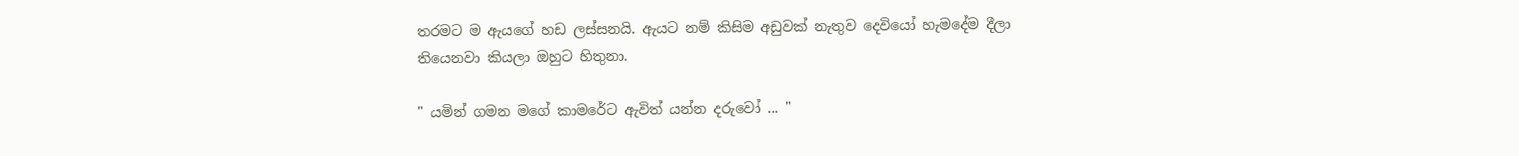තරමට ම ඇයගේ හඩ ලස්සනයි. ඇයට නම් කිසිම අඩුවක් නැතුව දෙවියෝ හැමදේම දීලා තියෙනවා කියලා ඔහුට හිතුනා.

" යමින් ගමන මගේ කාමරේට ඇවිත් යන්න දරුවෝ ... "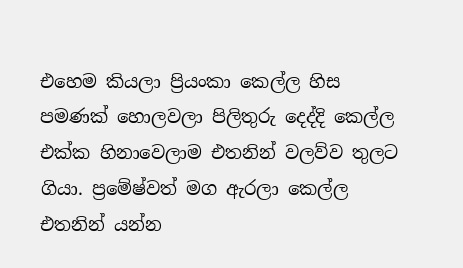එහෙම කියලා ප්‍රියංකා කෙල්ල හිස පමණක් හොලවලා පිලිතුරු දෙද්දි කෙල්ල එක්ක හිනාවෙලාම එතනින් වලව්ව තුලට ගියා. ප්‍රමේෂ්වත් මග ඇරලා කෙල්ල එතනින් යන්න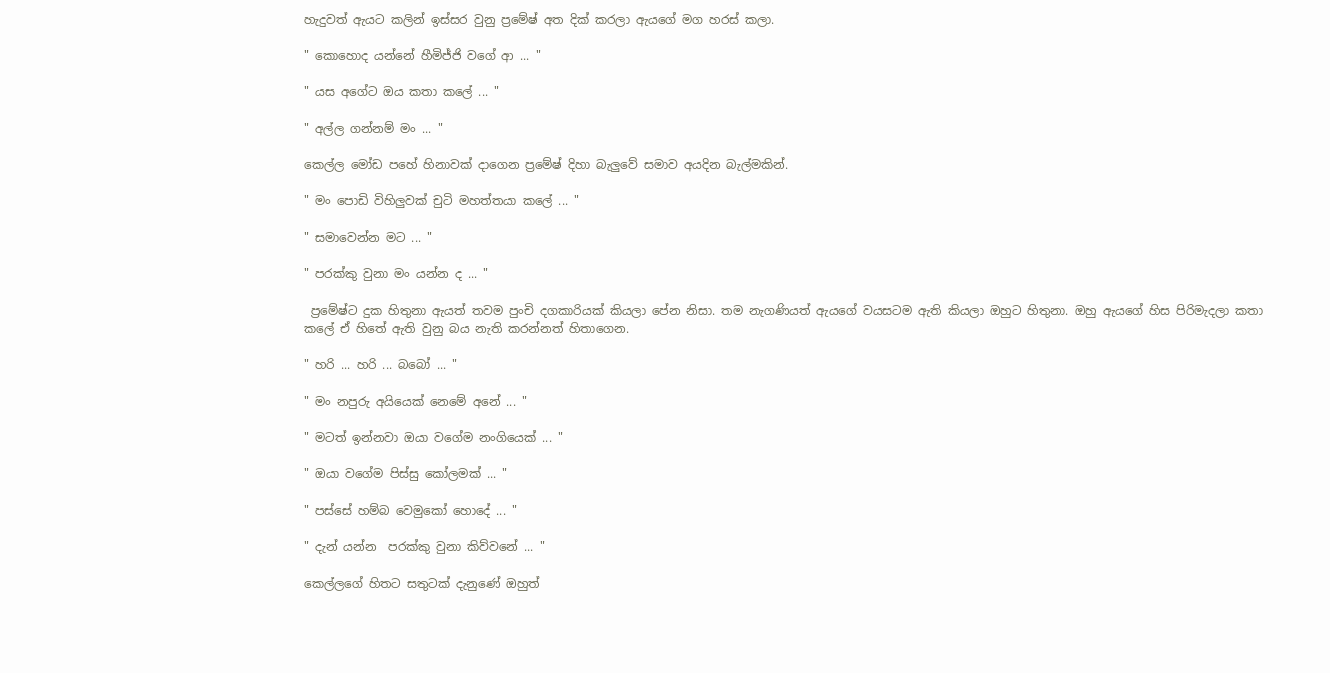හැදුවත් ඇයට කලින් ඉස්සර වුනු ප්‍රමේෂ් අත දික් කරලා ඇයගේ මග හරස් කලා.

" කොහොද යන්නේ හීමිජ්ජි වගේ ආ ... "

" යස අගේට ඔය කතා කලේ ... "

" අල්ල ගන්නම් මං ... "

කෙල්ල මෝඩ පහේ හිනාවක් දාගෙන ප්‍රමේෂ් දිහා බැලුවේ සමාව අයදින බැල්මකින්.

" මං පොඩි විහිලුවක් චුටි මහත්තයා කලේ ... "

" සමාවෙන්න මට ... "

" පරක්කු වුනා මං යන්න ද ... "

 ප්‍රමේෂ්ට දුක හිතුනා ඇයත් තවම පුංචි දගකාරියක් කියලා පේන නිසා. තම නැගණියත් ඇයගේ වයසටම ඇති කියලා ඔහුට හිතුනා. ඔහු ඇයගේ හිස පිරිමැදලා කතා කලේ ඒ හිතේ ඇති වුනු බය නැති කරන්නත් හිතාගෙන.

" හරි ... හරි ... බබෝ ... "

" මං නපුරු අයියෙක් නෙමේ අනේ ... "

" මටත් ඉන්නවා ඔයා වගේම නංගියෙක් ... "

" ඔයා වගේම පිස්සු කෝලමක් ... "

" පස්සේ හම්බ වෙමුකෝ හොදේ ... "

" දැන් යන්න  පරක්කු වුනා කිව්වනේ ... "

කෙල්ලගේ හිතට සතුටක් දැනුණේ ඔහුත්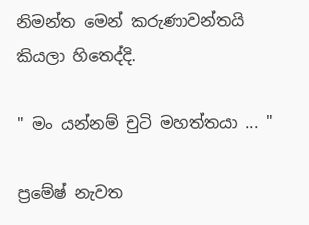නිමන්ත මෙන් කරුණාවන්තයි කියලා හිතෙද්දි.

" මං යන්නම් චුටි මහත්තයා ... "

ප්‍රමේෂ් නැවත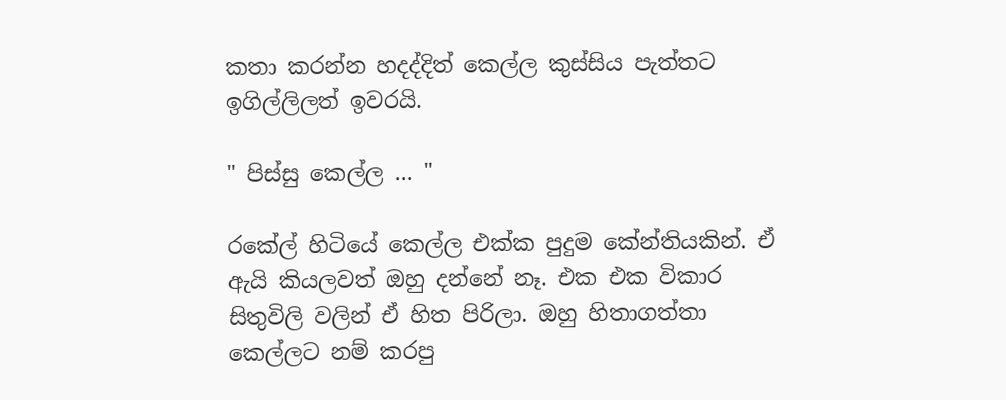කතා කරන්න හදද්දිත් කෙල්ල කුස්සිය පැත්තට ඉගිල්ලිලත් ඉවරයි.

" පිස්සු කෙල්ල ... "

රකේල් හිටියේ කෙල්ල එක්ක පුදුම කේන්තියකින්. ඒ ඇයි කියලවත් ඔහු දන්නේ නෑ. එක එක විකාර සිතුවිලි වලින් ඒ හිත පිරිලා. ඔහු හිතාගත්තා කෙල්ලට නම් කරපු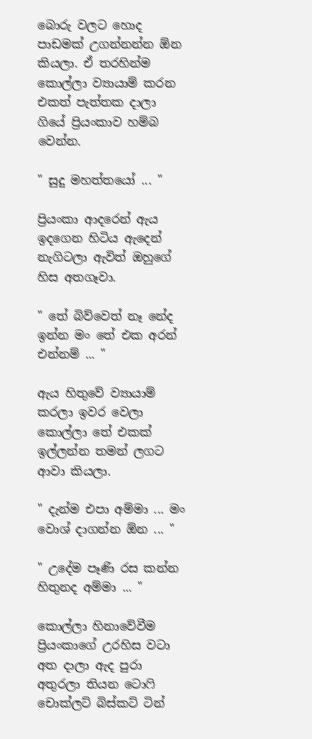බොරු වලට හොද පාඩමක් උගන්නන්න ඕන කියලා. ඒ තරහින්ම කොල්ලා ව්‍යායාම් කරන එකත් පැත්තක දාලා ගියේ ප්‍රියංකාව හම්බ වෙන්න.

" සුදු මහත්තයෝ ... "

ප්‍රියංකා ආදරෙන් ඇය ඉදගෙන හිටිය ඇදෙන් නැගිටලා ඇවිත් ඔහුගේ හිස අතගෑවා.

" තේ බිව්වෙත් නෑ නේද ඉන්න මං තේ එක අරන් එන්නම් ... "

ඇය හිතුවේ ව්‍යායාම් කරලා ඉවර වෙලා කොල්ලා තේ එකක් ඉල්ලන්න තමන් ලගට ආවා කියලා.

" දැන්ම එපා අම්මා ... මං වොශ් දාගන්න ඕන ... "

" උදේම පෑණි රස කන්න හිතුනද අම්මා ... "

කොල්ලා හිනාවේවීම ප්‍රියංකාගේ උරහිස වටා අත දාලා ඇද පුරා අතුරලා තියන ටොෆි චොක්ලට් බිස්කට් ටින්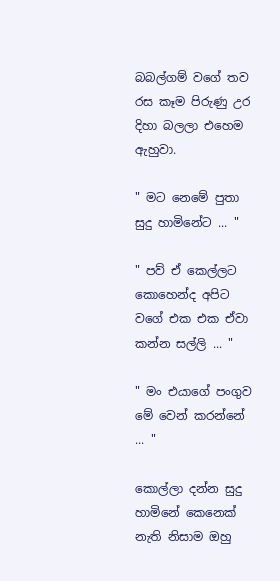බබල්ගම් වගේ තව රස කෑම පිරුණු උර දිහා බලලා එහෙම ඇහුවා.

" මට නෙමේ පුතා සුදු හාමිනේට ... "

" පව් ඒ කෙල්ලට කොහෙන්ද අපිට වගේ එක එක ඒවා කන්න සල්ලි ... "

" මං එයාගේ පංගුව මේ වෙන් කරන්නේ ... "

කොල්ලා දන්න සුදු හාමිනේ කෙනෙක් නැති නිසාම ඔහු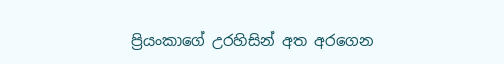ප්‍රියංකාගේ උරහිසින් අත අරගෙන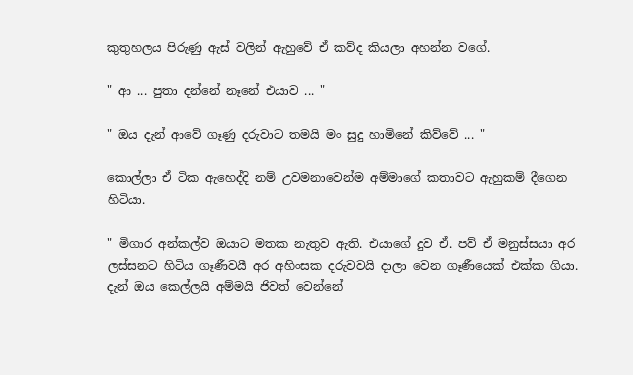කුතුහලය පිරුණු ඇස් වලින් ඇහුවේ ඒ කව්ද කියලා අහන්න වගේ.

" ආ ... පුතා දන්නේ නෑනේ එයාව ... "

" ඔය දැන් ආවේ ගෑණු දරුවාට තමයි මං සුදු හාමිනේ කිව්වේ ... "

කොල්ලා ඒ ටික ඇහෙද්දි නම් උවමනාවෙන්ම අම්මාගේ කතාවට ඇහුකම් දීගෙන හිටියා.

" මිගාර අන්කල්ව ඔයාට මතක නැතුව ඇති. එයාගේ දුව ඒ. පව් ඒ මනුස්සයා අර ලස්සනට හිටිය ගෑණීවයී අර අහිංසක දරුවවයි දාලා වෙන ගෑණීයෙක් එක්ක ගියා. දැන් ඔය කෙල්ලයි අම්මයි ජිවත් වෙන්නේ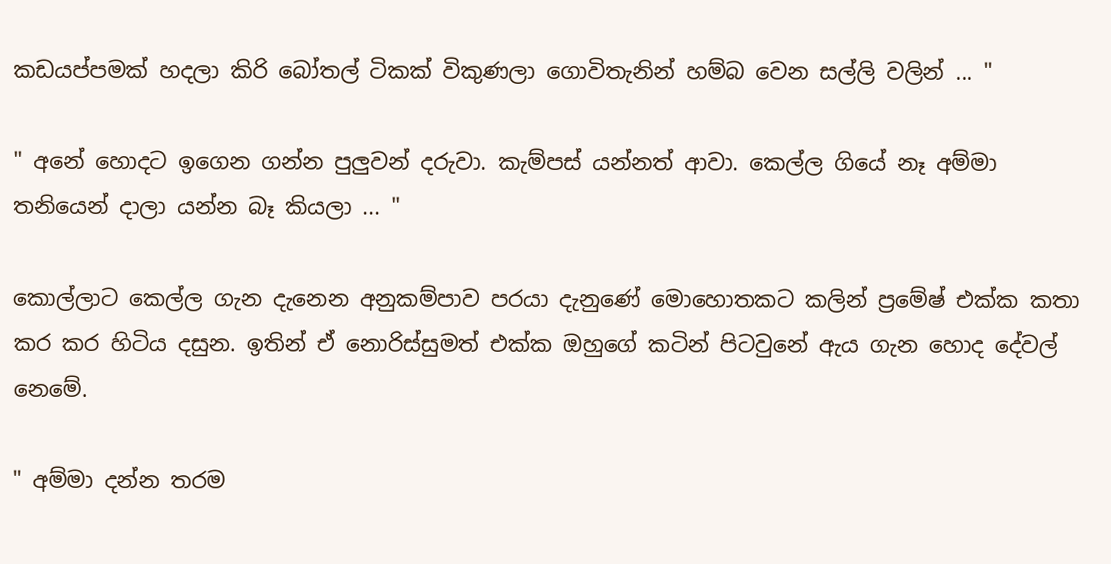කඩයප්පමක් හදලා කිරි බෝතල් ටිකක් විකුණලා ගොවිතැනින් හම්බ වෙන සල්ලි වලින් ... "

" අනේ හොදට ඉගෙන ගන්න පුලුවන් දරුවා. කැම්පස් යන්නත් ආවා. කෙල්ල ගියේ නෑ අම්මා තනියෙන් දාලා යන්න බෑ කියලා ... "

කොල්ලාට කෙල්ල ගැන දැනෙන අනුකම්පාව පරයා දැනුණේ මොහොතකට කලින් ප්‍රමේෂ් එක්ක කතා කර කර හිටිය දසුන. ඉතින් ඒ නොරිස්සුමත් එක්ක ඔහුගේ කටින් පිටවුනේ ඇය ගැන හොද දේවල් නෙමේ.

" අම්මා දන්න තරම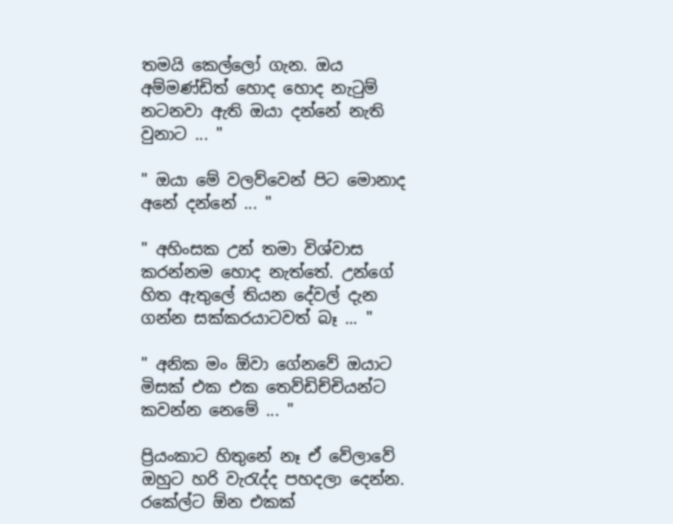තමයි කෙල්ලෝ ගැන. ඔය අම්මණ්ඩිත් හොද හොද නැටුම් නටනවා ඇති ඔයා දන්නේ නැති වුනාට ... "

" ඔයා මේ වලව්වෙන් පිට මොනාද අනේ දන්නේ ... "

" අහිංසක උන් තමා විශ්වාස කරන්නම හොද නැත්තේ. උන්ගේ හිත ඇතුලේ තියන දේවල් දැන ගන්න සක්කරයාටවත් බෑ ... "

" අනික මං ඕවා ගේනවේ ඔයාට මිසක් එක එක තෙව්ඩිච්චියන්ට කවන්න නෙමේ ... "

ප්‍රියංකාට හිතුනේ නෑ ඒ වේලාවේ ඔහුට හරි වැරැද්ද පහදලා දෙන්න. රකේල්ට ඕන එකක්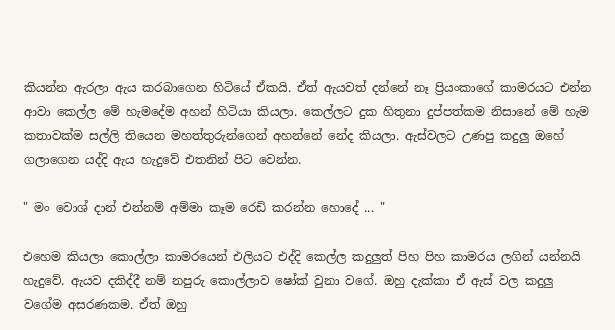කියන්න ඇරලා ඇය කරබාගෙන හිටියේ ඒකයි. ඒත් ඇයවත් දන්නේ නෑ ප්‍රියංකාගේ කාමරයට එන්න ආවා කෙල්ල මේ හැමදේම අහන් හිටියා කියලා. කෙල්ලට දුක හිතුනා දුප්පත්කම නිසානේ මේ හැම කතාවක්ම සල්ලි තියෙන මහත්තුරුන්ගෙන් අහන්නේ නේද කියලා. ඇස්වලට උණපු කදුලු ඔහේ ගලාගෙන යද්දි ඇය හැදුවේ එතනින් පිට වෙන්න.

" මං වොශ් දාන් එන්නම් අම්මා කෑම රෙඩි කරන්න හොදේ ... "

එහෙම කියලා කොල්ලා කාමරයෙන් එලියට එද්දි කෙල්ල කදුලුත් පිහ පිහ කාමරය ලගින් යන්නයි හැදුවේ. ඇයව දකිද්දී නම් නපුරු කොල්ලාව ෂෝක් වුනා වගේ. ඔහු දැක්කා ඒ ඇස් වල කදුලු වගේම අසරණකම. ඒත් ඔහු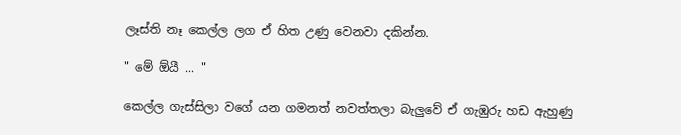ලෑස්ති නෑ කෙල්ල ලග ඒ හිත උණු වෙනවා දකින්න.

" මේ ඕයී ... "

කෙල්ල ගැස්සිලා වගේ යන ගමනත් නවත්තලා බැලුවේ ඒ ගැඹුරු හඩ ඇහුණු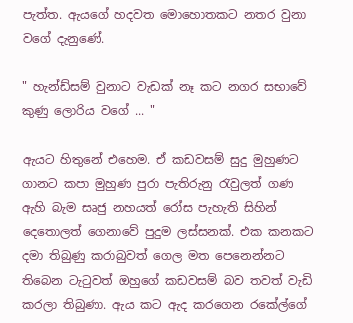පැත්ත. ඇයගේ හදවත මොහොතකට නතර වුනා වගේ දැනුණේ.

" හැන්ඩ්සම් වුනාට වැඩක් නෑ කට නගර සභාවේ කුණු ලොරිය වගේ ... "

ඇයට හිතුනේ එහෙම. ඒ කඩවසම් සුදු මුහුණට ගානට කපා මුහුණ පුරා පැතිරුනු රැවුලත් ගණ ඇහි බැම සෘජු නහයත් රෝස පැහැති සිහින් දෙතොලත් ගෙනාවේ පුදුම ලස්සනක්. එක කනකට දමා තිබුණු කරාබුවත් ගෙල මත පෙනෙන්නට තිබෙන ටැටුවත් ඔහුගේ කඩවසම් බව තවත් වැඩි කරලා තිබුණා. ඇය කට ඇද කරගෙන රකේල්ගේ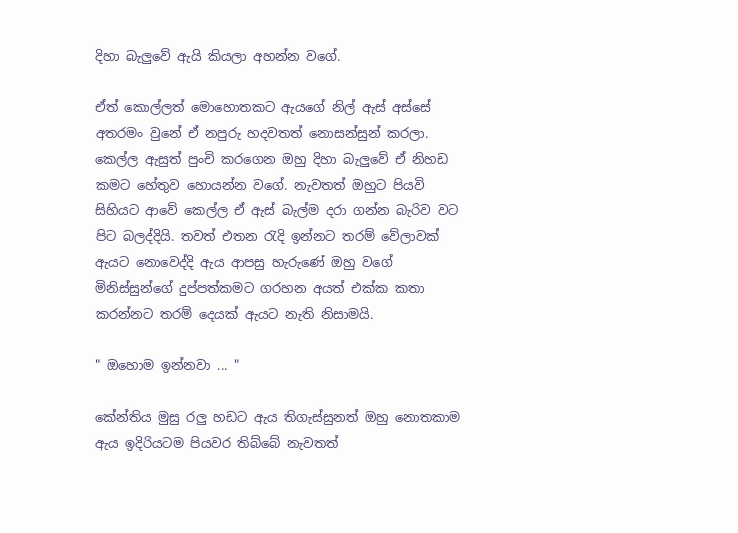දිහා බැලුවේ ඇයි කියලා අහන්න වගේ.

ඒත් කොල්ලත් මොහොතකට ඇයගේ නිල් ඇස් අස්සේ අතරමං වුනේ ඒ නපුරු හදවතත් නොසන්සුන් කරලා. කෙල්ල ඇසුත් පුංචි කරගෙන ඔහු දිහා බැලුවේ ඒ නිහඩ කමට හේතුව හොයන්න වගේ. නැවතත් ඔහුට පියවි සිහියට ආවේ කෙල්ල ඒ ඇස් බැල්ම දරා ගන්න බැරිව වට පිට බලද්දියි. තවත් එතන රැදි ඉන්නට තරම් වේලාවක් ඇයට නොවෙද්දි ඇය ආපසු හැරුණේ ඔහු වගේ මිනිස්සුන්ගේ දුප්පත්කමට ගරහන අයත් එක්ක කතා කරන්නට තරම් දෙයක් ඇයට නැති නිසාමයි.

" ඔහොම ඉන්නවා ... "

කේන්තිය මුසු රලු හඩට ඇය තිගැස්සුනත් ඔහු නොතකාම ඇය ඉදිරියටම පියවර තිබ්බේ නැවතත්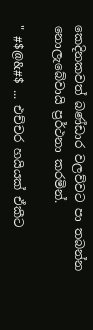කෙදිනකවත් බණ්ඩාර වලව්වට පා තබන්න නොලැබේවායි ප්‍රර්ථනා කරමින්.

" #$@&#$ ... එච්චර හයියක් ඒකීට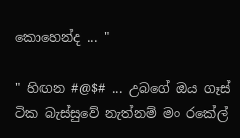කොහෙන්ද ... "

" හිඟන #@$# ... උබගේ ඔය ගෑස් ටික බැස්සුවේ නැත්නම් මං රකේල්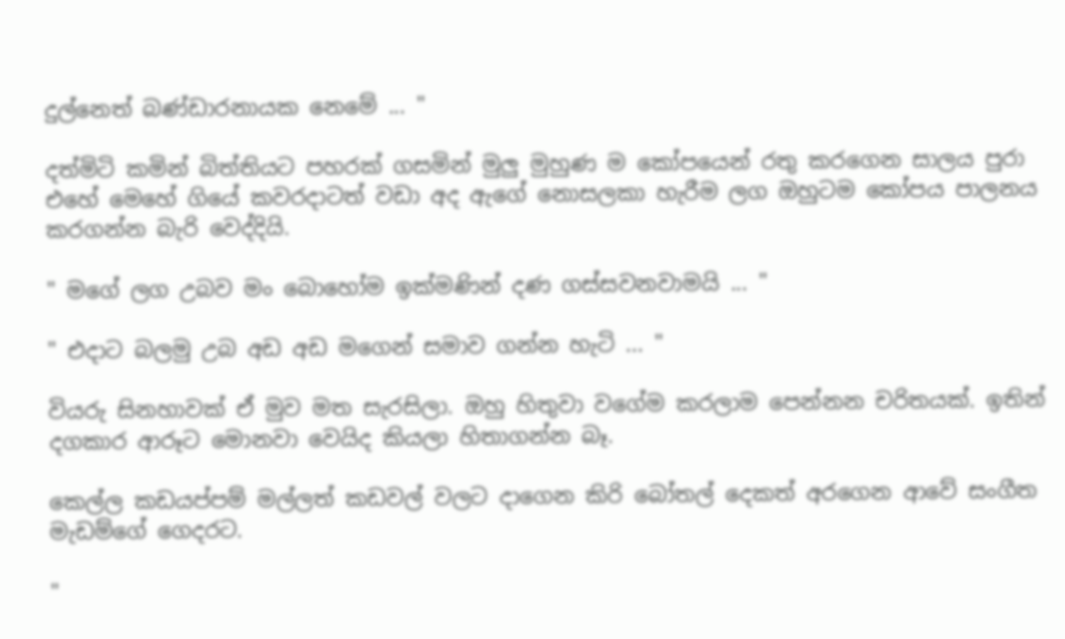දුල්නෙත් බණ්ඩාරනායක නෙමේ ... "

දත්මිටි කමින් බිත්තියට පහරක් ගසමින් මුලු මුහුණ ම කෝපයෙන් රතු කරගෙන සාලය පුරා එහේ මෙහේ ගියේ කවරදාටත් වඩා අද ඇගේ නොසලකා හැරීම ලග ඔහුටම කෝපය පාලනය කරගන්න බැරි වෙද්දියි.

" මගේ ලග උබව මං බොහෝම ඉක්මණින් දණ ගස්සවනවාමයි ... "

" එදාට බලමු උබ අඩ අඩ මගෙන් සමාව ගන්න හැටි ... "

වියරු සිනහාවක් ඒ මුව මත සැරසිලා. ඔහු හිතුවා වගේම කරලාම පෙන්නන චරිතයක්. ඉතින් දගකාර ආරූට මොනවා වෙයිද කියලා හිතාගන්න බෑ.

කෙල්ල කඩයප්පම් මල්ලත් කඩවල් වලට දාගෙන කිරි බෝතල් දෙකත් අරගෙන ආවේ සංගීත මැඩම්ගේ ගෙදරට.

"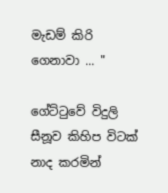මැඩම් කිරි ගෙනාවා ... "

ගේට්ටුවේ විදුලි සීනූව කිහිප විටක් නාද කරමින්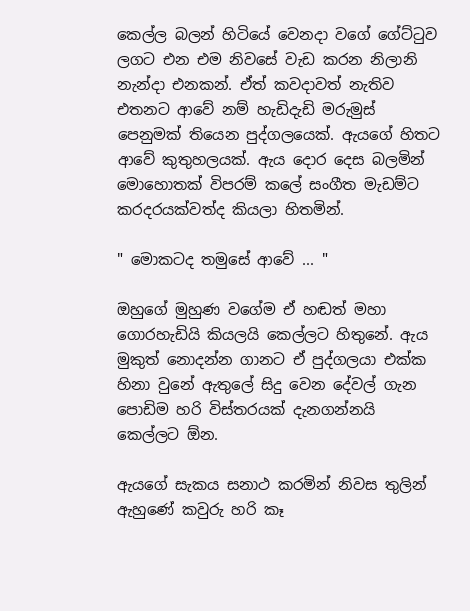කෙල්ල බලන් හිටියේ වෙනදා වගේ ගේට්ටුව ලගට එන එම නිවසේ වැඩ කරන නිලානි නැන්දා එනකන්. ඒත් කවදාවත් නැතිව එතනට ආවේ නම් හැඩිදැඩි මරුමුස් පෙනුමක් තියෙන පුද්ගලයෙක්. ඇයගේ හිතට ආවේ කුතුහලයක්. ඇය දොර දෙස බලමින් මොහොතක් විපරම් කලේ සංගීත මැඩම්ට කරදරයක්වත්ද කියලා හිතමින්.

" මොකටද තමුසේ ආවේ ... "

ඔහුගේ මුහුණ වගේම ඒ හඬත් මහා ගොරහැඩියි කියලයි කෙල්ලට හිතුනේ. ඇය මුකුත් නොදන්න ගානට ඒ පුද්ගලයා එක්ක හිනා වුනේ ඇතුලේ සිදු වෙන දේවල් ගැන පොඩිම හරි විස්තරයක් දැනගන්නයි කෙල්ලට ඕන.

ඇයගේ සැකය සනාථ කරමින් නිවස තුලින් ඇහුණේ කවුරු හරි කෑ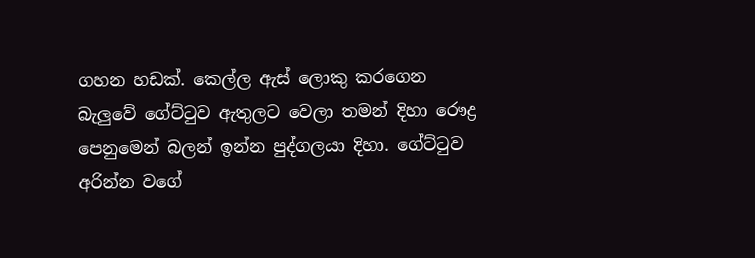ගහන හඩක්. කෙල්ල ඇස් ලොකු කරගෙන බැලුවේ ගේට්ටුව ඇතුලට වෙලා තමන් දිහා රෞද්‍ර පෙනුමෙන් බලන් ඉන්න පුද්ගලයා දිහා. ගේට්ටුව අරින්න වගේ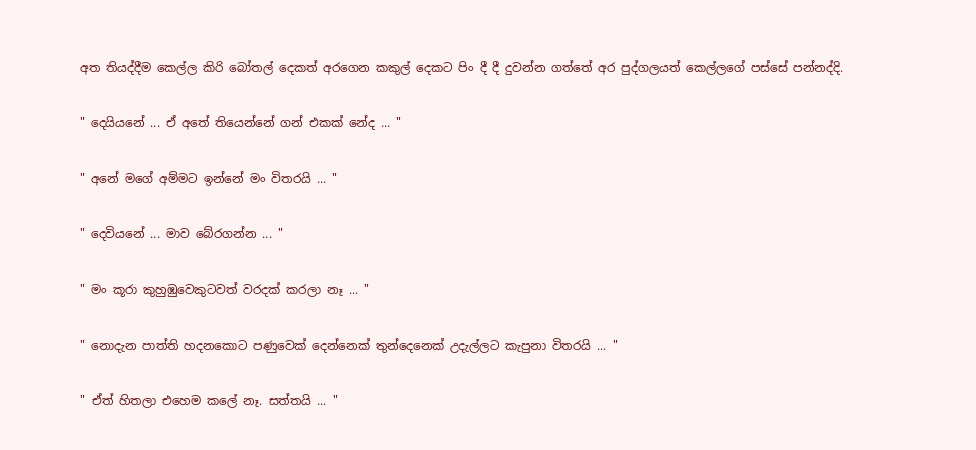අත තියද්දීම කෙල්ල කිරි බෝතල් දෙකත් අරගෙන කකුල් දෙකට පිං දී දී දුවන්න ගත්තේ අර පුද්ගලයත් කෙල්ලගේ පස්සේ පන්නද්දි.

" දෙයියනේ ... ඒ අතේ තියෙන්නේ ගන් එකක් නේද ... "

" අනේ මගේ අම්මට ඉන්නේ මං විතරයි ... "

" දෙවියනේ ... මාව බේරගන්න ... "

" මං කූරා කුහුඹුවෙකුටවත් වරදක් කරලා නෑ ... "

" නොදැන පාත්ති හදනකොට පණුවෙක් දෙන්නෙක් තුන්දෙනෙක් උදැල්ලට කැපුනා විතරයි ... "

" ඒත් හිතලා එහෙම කලේ නෑ. සත්තයි ... "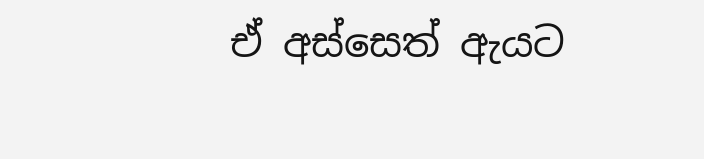ඒ අස්සෙත් ඇයට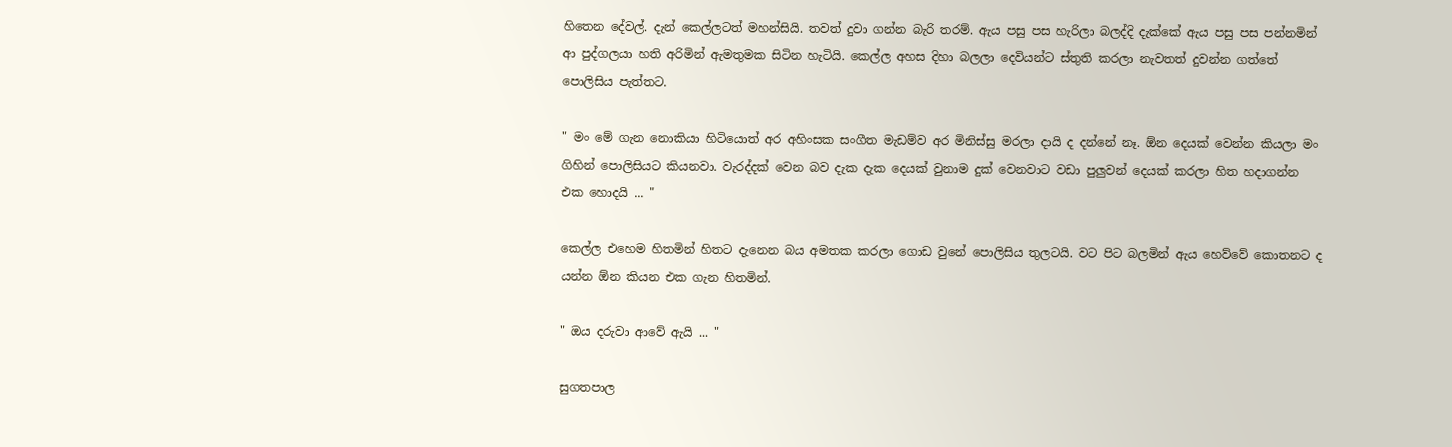හිතෙන දේවල්. දැන් කෙල්ලටත් මහන්සියි. තවත් දුවා ගන්න බැරි තරම්. ඇය පසු පස හැරිලා බලද්දි දැක්කේ ඇය පසු පස පන්නමින් ආ පුද්ගලයා හති අරිමින් ඇමතුමක සිටින හැටියි. කෙල්ල අහස දිහා බලලා දෙවියන්ට ස්තුති කරලා නැවතත් දුවන්න ගත්තේ පොලිසිය පැත්තට.

" මං මේ ගැන නොකියා හිටියොත් අර අහිංසක සංගීත මැඩම්ව අර මිනිස්සු මරලා දායි ද දන්නේ නෑ. ඕන දෙයක් වෙන්න කියලා මං ගිහින් පොලිසියට කියනවා. වැරද්දක් වෙන බව දැක දැක දෙයක් වුනාම දුක් වෙනවාට වඩා පුලුවන් දෙයක් කරලා හිත හදාගන්න එක හොදයි ... "

කෙල්ල එහෙම හිතමින් හිතට දැනෙන බය අමතක කරලා ගොඩ වුනේ පොලිසිය තුලටයි. වට පිට බලමින් ඇය හෙව්වේ කොතනට ද යන්න ඕන කියන එක ගැන හිතමින්.

" ඔය දරුවා ආවේ ඇයි ... "

සුගතපාල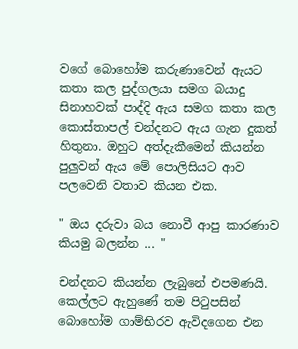වගේ බොහෝම කරුණාවෙන් ඇයට කතා කල පුද්ගලයා සමග බයාදු සිනාහවක් පාද්දි ඇය සමග කතා කල කොස්තාපල් චන්දනට ඇය ගැන දුකත් හිතුනා. ඔහුට අත්දැකීමෙන් කියන්න පුලුවන් ඇය මේ පොලිසියට ආව පලවෙනි වතාව කියන එක.

" ඔය දරුවා බය නොවී ආපු කාරණාව කියමු බලන්න ... "

චන්දනට කියන්න ලැබුනේ එපමණයි. කෙල්ලට ඇහුණේ තම පිටුපසින් බොහෝම ගාම්භිරව ඇවිදගෙන එන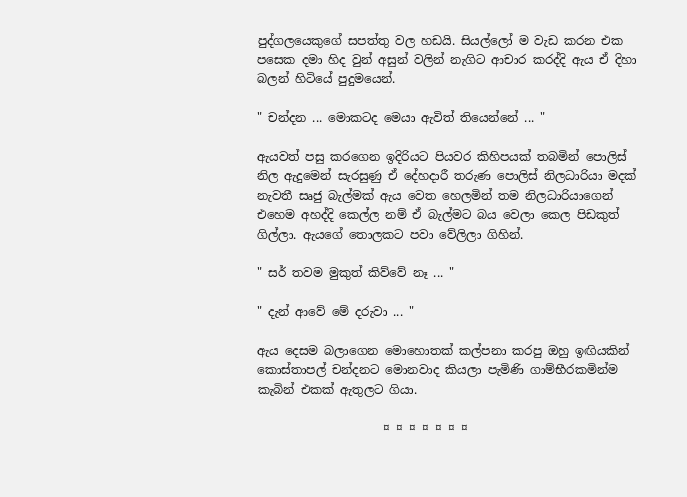පුද්ගලයෙකුගේ සපත්තු වල හඩයි. සියල්ලෝ ම වැඩ කරන එක පසෙක දමා හිද වුන් අසුන් වලින් නැගිට ආචාර කරද්දි ඇය ඒ දිහා බලන් හිටියේ පුදුමයෙන්.

" චන්දන ... මොකටද මෙයා ඇවිත් තියෙන්නේ ... "

ඇයවත් පසු කරගෙන ඉදිරියට පියවර කිහිපයක් තබමින් පොලිස් නිල ඇදුමෙන් සැරසුණු ඒ දේහදාරී තරුණ පොලිස් නිලධාරියා මදක් නැවතී සෘජු බැල්මක් ඇය වෙත හෙලමින් තම නිලධාරියාගෙන් එහෙම අහද්දි කෙල්ල නම් ඒ බැල්මට බය වෙලා කෙල පිඩකුත් ගිල්ලා. ඇයගේ තොලකට පවා වේලිලා ගිහින්.

" සර් තවම මුකුත් කිව්වේ නෑ ... "

" දැන් ආවේ මේ දරුවා ... "

ඇය දෙසම බලාගෙන මොහොතක් කල්පනා කරපු ඔහු ඉඟියකින් කොස්තාපල් චන්දනට මොනවාද කියලා පැමිණි ගාම්භීරකමින්ම කැබින් එකක් ඇතුලට ගියා.

                     ¤ ¤ ¤ ¤ ¤ ¤ ¤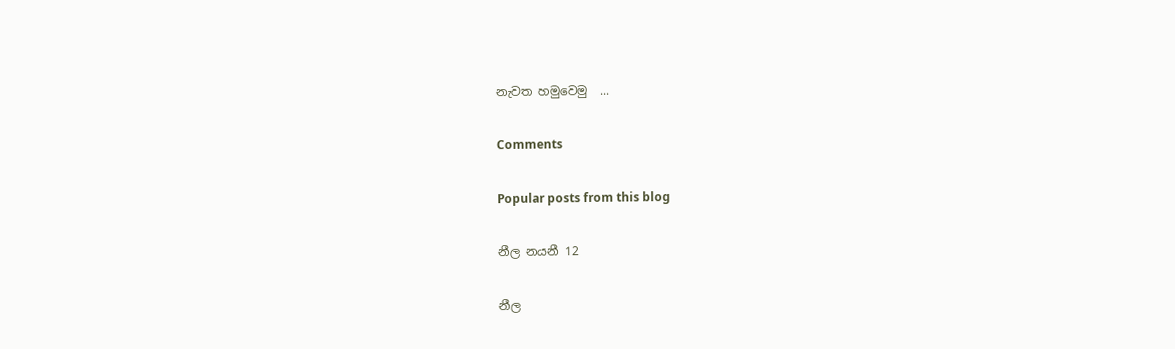නැවත හමුවෙමු  ...

Comments

Popular posts from this blog

නීල නයනී 12

නීල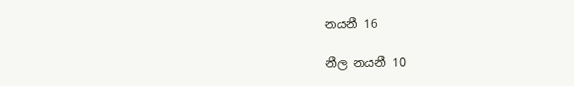නයනී 16

නීල නයනී 10